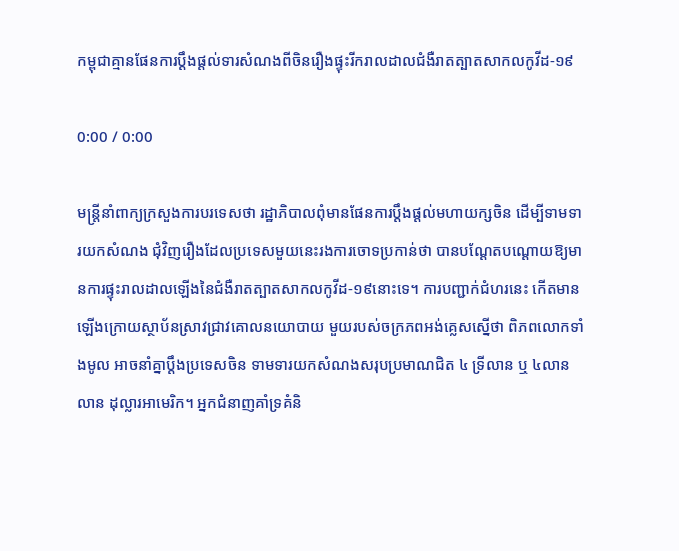កម្ពុជាគ្មានផែនការប្ដឹងផ្ដល់ទារសំណងពីចិនរឿងផ្ទុះរីករាលដាលជំងឺរាតត្បាតសាកលកូវីដ-១៩

0:00 / 0:00

មន្ត្រីនាំពាក្យក្រសួងការបរទេសថា រដ្ឋាភិបាលពុំមានផែនការប្ដឹងផ្ដល់មហាយក្សចិន ដើម្បីទាមទារយកសំណង ជុំវិញរឿងដែលប្រទេសមួយនេះរងការចោទប្រកាន់ថា បានបណ្ដែតបណ្ដោយឱ្យមានការផ្ទុះរាលដាលឡើងនៃជំងឺរាតត្បាតសាកលកូវីដ-១៩នោះទេ។ ការបញ្ជាក់ជំហរនេះ កើតមានឡើងក្រោយស្ថាប័នស្រាវជ្រាវគោលនយោបាយ មួយរបស់ចក្រភពអង់គ្លេសស្នើថា ពិភពលោកទាំងមូល អាចនាំគ្នាប្ដឹងប្រទេសចិន ទាមទារយកសំណងសរុបប្រមាណជិត ៤ ទ្រីលាន ឬ ៤លានលាន ដុល្លារអាមេរិក។ អ្នកជំនាញគាំទ្រគំនិ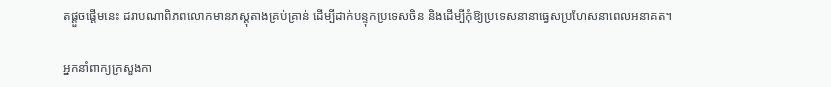តផ្ដួចផ្ដើមនេះ ដរាបណាពិភពលោកមានភស្តុតាងគ្រប់គ្រាន់ ដើម្បីដាក់បន្ទុកប្រទេសចិន និងដើម្បីកុំឱ្យប្រទេសនានាធ្វេសប្រហែសនាពេលអនាគត។

អ្នកនាំពាក្យក្រសួងកា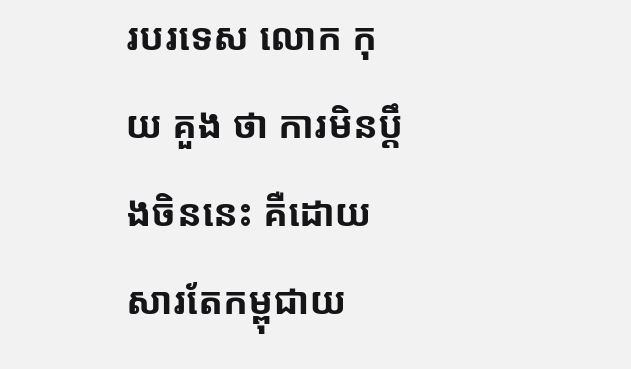របរទេស លោក កុយ គួង ថា ការមិនប្តឹងចិននេះ គឺដោយសារតែកម្ពុជាយ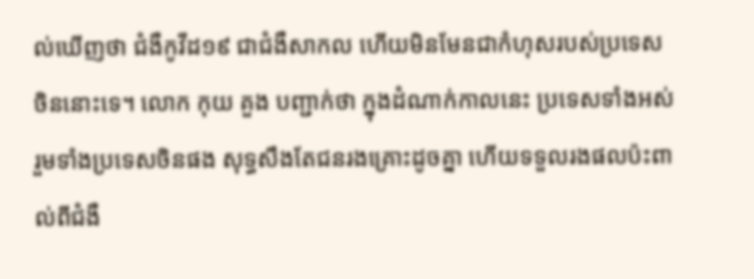ល់ឃើញថា ជំងឺកូវីដ១៩ ជាជំងឺសាកល ហើយមិនមែនជាកំហុសរបស់ប្រទេសចិននោះទេ។ លោក កុយ គួង បញ្ជាក់ថា ក្នុងដំណាក់កាលនេះ ប្រទេសទាំងអស់ រួមទាំងប្រទេសចិនផង សុទ្ធសឹងតែជនរងគ្រោះដូចគ្នា ហើយទទួលរងផលប៉ះពាល់ពីជំងឺ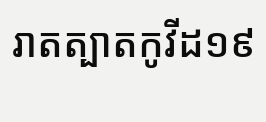រាតត្បាតកូវីដ១៩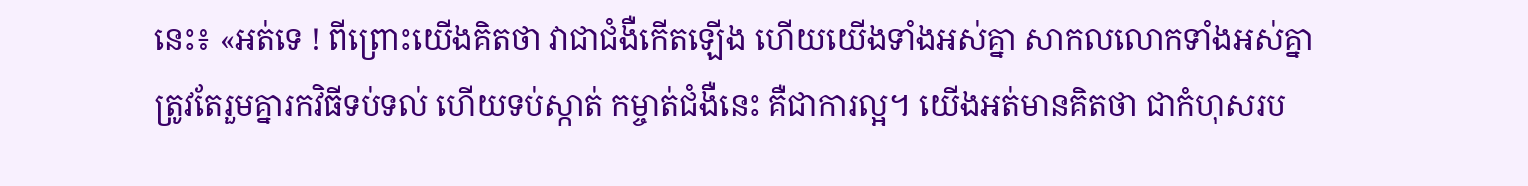នេះ៖ «អត់ទេ ! ពីព្រោះយើងគិតថា វាជាជំងឺកើតឡើង ហើយយើងទាំងអស់គ្នា សាកលលោកទាំងអស់គ្នា ត្រូវតែរួមគ្នារកវិធីទប់ទល់ ហើយទប់ស្កាត់ កម្ចាត់ជំងឺនេះ គឺជាការល្អ។ យើងអត់មានគិតថា ជាកំហុសរប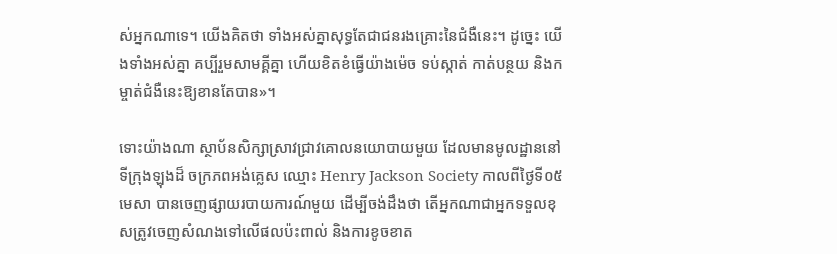ស់អ្នកណាទេ។ យើងគិតថា ទាំងអស់គ្នាសុទ្ធតែជាជនរងគ្រោះនៃជំងឺនេះ។ ដូច្នេះ យើងទាំងអស់គ្នា គប្បីរួមសាមគ្គីគ្នា ហើយខិតខំធ្វើយ៉ាងម៉េច ទប់ស្កាត់ កាត់បន្ថយ និងកម្ចាត់ជំងឺនេះឱ្យខានតែបាន»។

ទោះយ៉ាងណា ស្ថាប័នសិក្សាស្រាវជ្រាវគោលនយោបាយមួយ ដែលមានមូលដ្ឋាននៅទីក្រុងឡុងដ៏ ចក្រភពអង់គ្លេស ឈ្មោះ Henry Jackson Society កាលពីថ្ងៃទី០៥ មេសា បានចេញផ្សាយរបាយការណ៍មួយ ដើម្បីចង់ដឹងថា តើអ្នកណាជាអ្នកទទួលខុសត្រូវចេញសំណងទៅលើផលប៉ះពាល់ និងការខូចខាត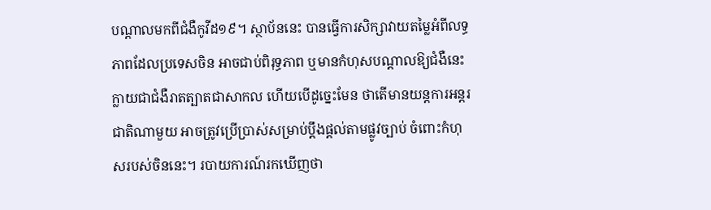បណ្តាលមកពីជំងឺកូវីដ១៩។ ស្ថាប័ននេះ បានធ្វើការសិក្សាវាយតម្លៃអំពីលទ្ធភាពដែលប្រទេសចិន អាចជាប់ពិរុទ្ធភាព ឬមានកំហុសបណ្ដាលឱ្យជំងឺនេះ ក្លាយជាជំងឺរាតត្បាតជាសាកល ហើយបើដូច្នេះមែន ថាតើមានយន្តការអន្តរជាតិណាមួយ អាចត្រូវប្រើប្រាស់សម្រាប់ប្ដឹងផ្ដល់តាមផ្លូវច្បាប់ ចំពោះកំហុសរបស់ចិននេះ។ របាយការណ៍រកឃើញថា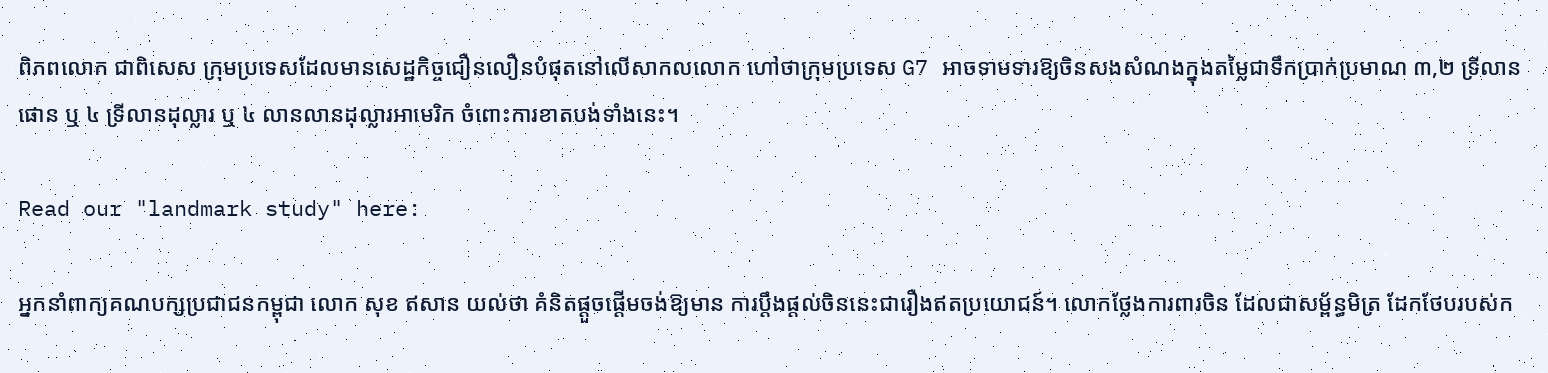ពិភពលោក ជាពិសេស ក្រុមប្រទេសដែលមានសេដ្ឋកិច្ចជឿនលឿនបំផុតនៅលើសាកលលោក ហៅថាក្រុមប្រទេស G7 អាចទាមទារឱ្យចិនសងសំណងក្នុងតម្លៃជាទឹកប្រាក់ប្រមាណ ៣,២ ទ្រីលានផោន ឬ ៤ ទ្រីលានដុល្លារ ឬ ៤ លានលានដុល្លារអាមេរិក ចំពោះការខាតបង់ទាំងនេះ។

Read our "landmark study" here:

អ្នកនាំពាក្យគណបក្សប្រជាជនកម្ពុជា លោក សុខ ឥសាន យល់ថា គំនិតផ្ដួចផ្ដើមចង់ឱ្យមាន ការប្ដឹងផ្ដល់ចិននេះជារឿងឥតប្រយោជន៍។ លោកថ្លែងការពារចិន ដែលជាសម្ព័ន្ធមិត្រ ដែកថែបរបស់ក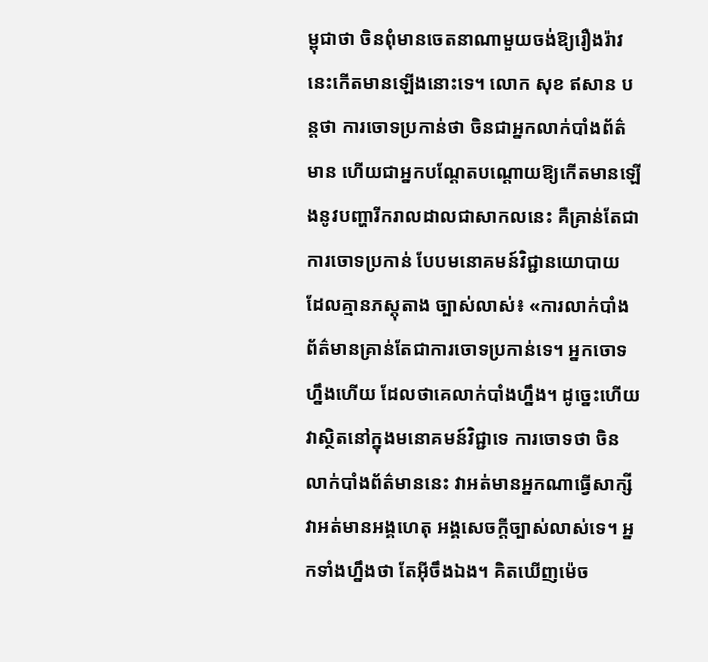ម្ពុជាថា ចិនពុំមានចេតនាណាមួយចង់ឱ្យរឿងរ៉ាវនេះកើតមានឡើងនោះទេ។ លោក សុខ ឥសាន បន្តថា ការចោទប្រកាន់ថា ចិនជាអ្នកលាក់បាំងព័ត៌មាន ហើយជាអ្នកបណ្ដែតបណ្ដោយឱ្យកើតមានឡើងនូវបញ្ហារីករាលដាលជាសាកលនេះ គឺគ្រាន់តែជាការចោទប្រកាន់ បែបមនោគមន៍វិជ្ជានយោបាយ ដែលគ្មានភស្តុតាង ច្បាស់លាស់៖ «ការលាក់បាំងព័ត៌មានគ្រាន់តែជាការចោទប្រកាន់ទេ។ អ្នកចោទហ្នឹងហើយ ដែលថាគេលាក់បាំងហ្នឹង។ ដូច្នេះហើយ វាស្ថិតនៅក្នុងមនោគមន៍វិជ្ជាទេ ការចោទថា ចិនលាក់បាំងព័ត៌មាននេះ វាអត់មានអ្នកណាធ្វើសាក្សី វាអត់មានអង្គហេតុ អង្គសេចក្ដីច្បាស់លាស់ទេ។ អ្នកទាំងហ្នឹងថា តែអ៊ីចឹងឯង។ គិតឃើញម៉េច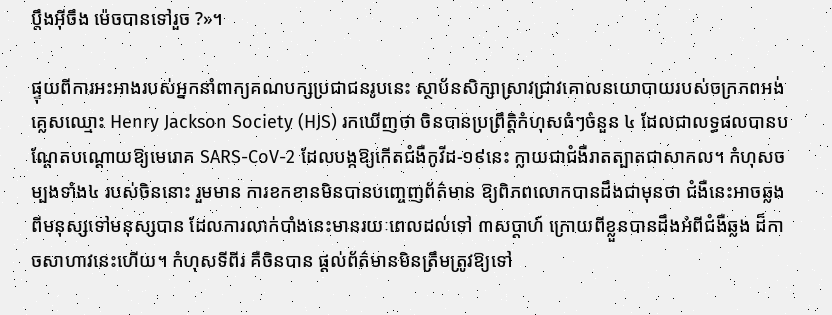ប្ដឹងអ៊ីចឹង ម៉េចបានទៅរួច ?»។

ផ្ទុយពីការអះអាងរបស់អ្នកនាំពាក្យគណបក្សប្រជាជនរូបនេះ ស្ថាប័នសិក្សាស្រាវជ្រាវគោលនយោបាយរបស់ចក្រភពអង់គ្លេសឈ្មោះ Henry Jackson Society (HJS) រកឃើញថា ចិនបានប្រព្រឹត្តិកំហុសធំៗចំនួន ៤ ដែលជាលទ្ធផលបានបណ្ដែតបណ្ដោយឱ្យមេរោគ SARS-CoV-2 ដែលបង្កឱ្យកើតជំងឺកូវីដ-១៩នេះ ក្លាយជាជំងឺរាតត្បាតជាសាកល។ កំហុសចម្បងទាំង៤ របស់ចិននោះ រួមមាន ការខកខានមិនបានបញ្ចេញព័ត៌មាន ឱ្យពិភពលោកបានដឹងជាមុនថា ជំងឺនេះអាចឆ្លងពីមនុស្សទៅមនុស្សបាន ដែលការលាក់បាំងនេះមានរយៈពេលដល់ទៅ ៣សប្ដាហ៍ ក្រោយពីខ្លួនបានដឹងអំពីជំងឺឆ្លង ដ៏កាចសាហាវនេះហើយ។ កំហុសទីពីរ គឺចិនបាន ផ្តល់ព័ត៌មានមិនត្រឹមត្រូវឱ្យទៅ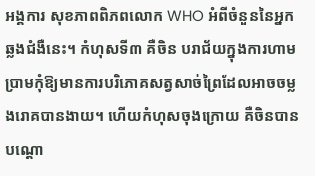អង្គការ សុខភាពពិភពលោក WHO អំពីចំនួននៃអ្នកឆ្លងជំងឺនេះ។ កំហុសទី៣ គឺចិន បរាជ័យក្នុងការហាមប្រាមកុំឱ្យមានការបរិភោគសត្វសាច់ព្រៃដែលអាចចម្លងរោគបានងាយ។ ហើយកំហុសចុងក្រោយ គឺចិនបានបណ្ដោ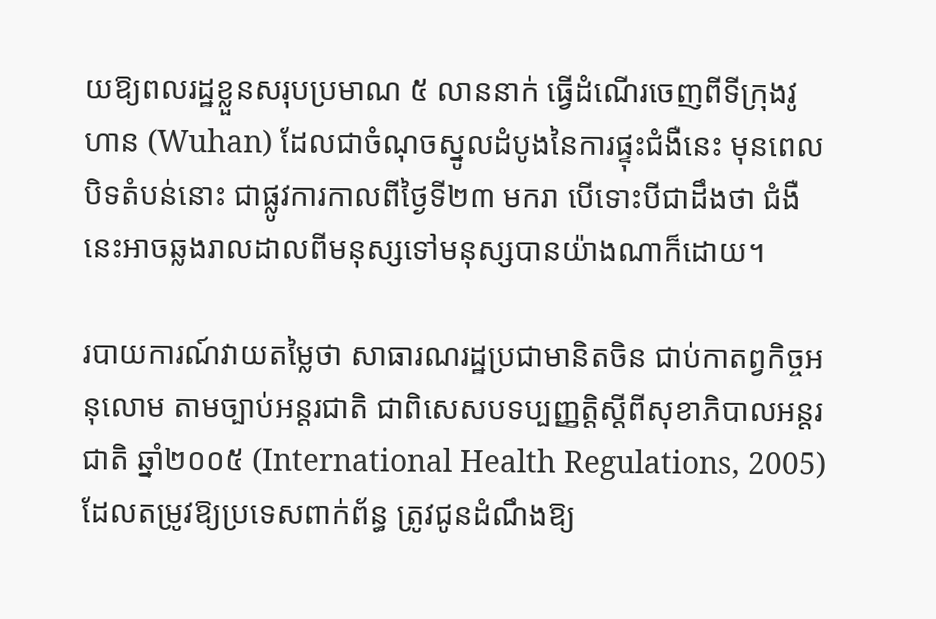យឱ្យពលរដ្ឋខ្លួនសរុបប្រមាណ ៥ លាននាក់ ធ្វើដំណើរចេញពីទីក្រុងវូហាន (Wuhan) ដែលជាចំណុចស្នូលដំបូងនៃការផ្ទុះជំងឺនេះ មុនពេលបិទតំបន់នោះ ជាផ្លូវការកាលពីថ្ងៃទី២៣ មករា បើទោះបីជាដឹងថា ជំងឺនេះអាចឆ្លងរាលដាលពីមនុស្សទៅមនុស្សបានយ៉ាងណាក៏ដោយ។

របាយការណ៍វាយតម្លៃថា សាធារណរដ្ឋប្រជាមានិតចិន ជាប់កាតព្វកិច្ចអនុលោម តាមច្បាប់អន្តរជាតិ ជាពិសេសបទប្បញ្ញត្តិស្ដីពីសុខាភិបាលអន្តរជាតិ ឆ្នាំ២០០៥ (International Health Regulations, 2005) ដែលតម្រូវឱ្យប្រទេសពាក់ព័ន្ធ ត្រូវជូនដំណឹងឱ្យ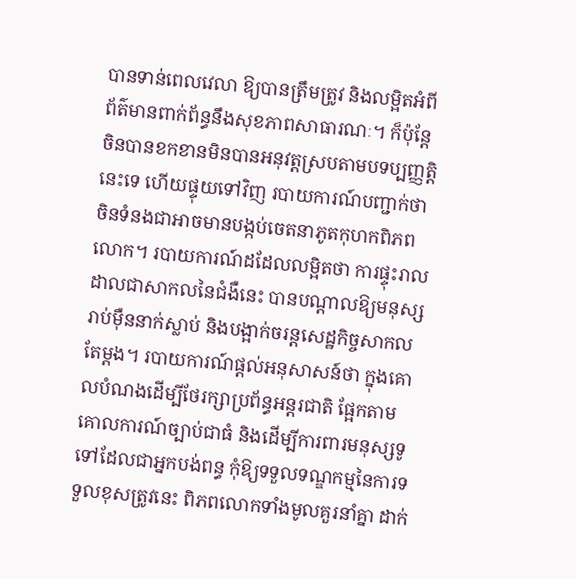បានទាន់ពេលវេលា ឱ្យបានត្រឹមត្រូវ និងលម្អិតអំពីព័ត៌មានពាក់ព័ន្ធនឹងសុខភាពសាធារណៈ។ ក៏ប៉ុន្តែ ចិនបានខកខានមិនបានអនុវត្តស្របតាមបទប្បញ្ញត្តិនេះទេ ហើយផ្ទុយទៅវិញ របាយការណ៍បញ្ជាក់ថា ចិនទំនងជាអាចមានបង្កប់ចេតនាភូតកុហកពិភពលោក។ របាយការណ៍ដដែលលម្អិតថា ការផ្ទុះរាលដាលជាសាកលនៃជំងឺនេះ បានបណ្ដាលឱ្យមនុស្សរាប់ម៉ឺននាក់ស្លាប់ និងបង្អាក់ចរន្តសេដ្ឋកិច្ចសាកលតែម្ដង។ របាយការណ៍ផ្ដល់អនុសាសន៍ថា ក្នុងគោលបំណងដើម្បីថែរក្សាប្រព័ន្ធអន្តរជាតិ ផ្អែកតាមគោលការណ៍ច្បាប់ជាធំ និងដើម្បីការពារមនុស្សទូទៅដែលជាអ្នកបង់ពន្ធ កុំឱ្យទទួលទណ្ឌកម្មនៃការទទួលខុសត្រូវនេះ ពិភពលោកទាំងមូលគួរនាំគ្នា ដាក់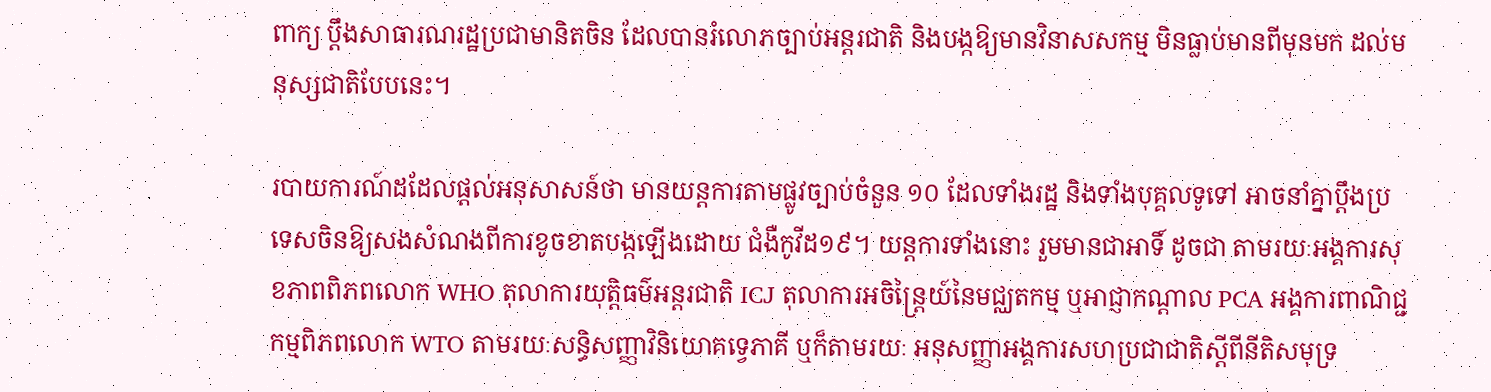ពាក្យ ប្តឹងសាធារណរដ្ឋប្រជាមានិតចិន ដែលបានរំលោភច្បាប់អន្តរជាតិ និងបង្កឱ្យមានវិនាសសកម្ម មិនធ្លាប់មានពីមុនមក ដល់មនុស្សជាតិបែបនេះ។

របាយការណ៍ដដែលផ្ដល់អនុសាសន៍ថា មានយន្តការតាមផ្លូវច្បាប់ចំនួន ១០ ដែលទាំងរដ្ឋ និងទាំងបុគ្គលទូទៅ អាចនាំគ្នាប្ដឹងប្រទេសចិនឱ្យសងសំណងពីការខូចខាតបង្កឡើងដោយ ជំងឺកូវីដ១៩។ យន្តការទាំងនោះ រួមមានជាអាទិ៍ ដូចជា តាមរយៈអង្គការសុខភាពពិភពលោក WHO តុលាការយុត្តិធម៌អន្តរជាតិ ICJ តុលាការអចិន្ត្រៃយ៍នៃមជ្ឈតកម្ម ឬអាជ្ញាកណ្តាល PCA អង្គការពាណិជ្ជកម្មពិភពលោក WTO តាមរយៈសន្ធិសញ្ញាវិនិយោគទ្វេភាគី ឬក៏តាមរយៈ អនុសញ្ញាអង្គការសហប្រជាជាតិស្ដីពីនីតិសមុទ្រ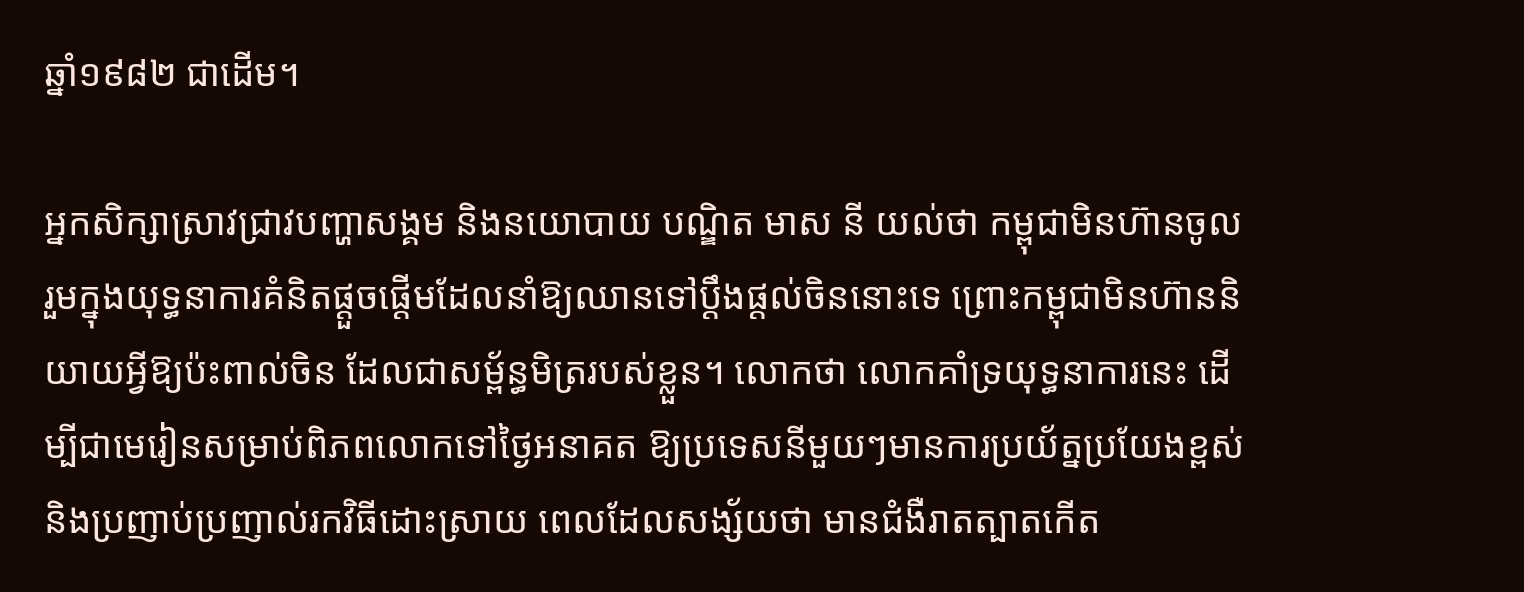ឆ្នាំ១៩៨២ ជាដើម។

អ្នកសិក្សាស្រាវជ្រាវបញ្ហាសង្គម និងនយោបាយ បណ្ឌិត មាស នី យល់ថា កម្ពុជាមិនហ៊ានចូលរួមក្នុងយុទ្ធនាការគំនិតផ្ដួចផ្ដើមដែលនាំឱ្យឈានទៅប្ដឹងផ្ដល់ចិននោះទេ ព្រោះកម្ពុជាមិនហ៊ាននិយាយអ្វីឱ្យប៉ះពាល់ចិន ដែលជាសម្ព័ន្ធមិត្ររបស់ខ្លួន។ លោកថា លោកគាំទ្រយុទ្ធនាការនេះ ដើម្បីជាមេរៀនសម្រាប់ពិភពលោកទៅថ្ងៃអនាគត ឱ្យប្រទេសនីមួយៗមានការប្រយ័ត្នប្រយែងខ្ពស់ និងប្រញាប់ប្រញាល់រកវិធីដោះស្រាយ ពេលដែលសង្ស័យថា មានជំងឺរាតត្បាតកើត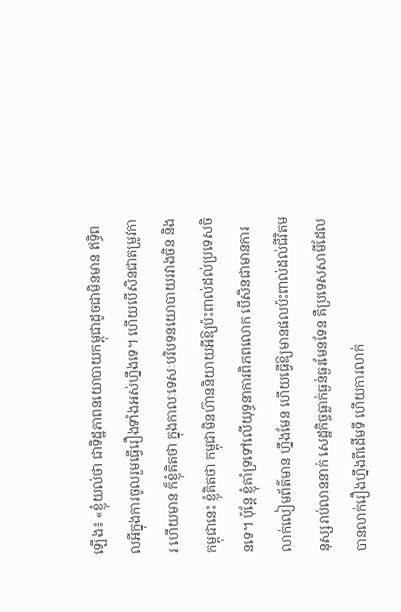ឡើង៖ «ខ្ញុំយល់ថា ជាទិដ្ឋភាពនយោបាយកម្ពុជាដូចជាមិនមាន ឥទ្ធិពលអីក្នុងការចូលរួមធ្វើរឿងទាំងអស់ហ្នឹងទេ។ ហើយបើសិនជាតម្រូវការ ហើយមាន ក៏ខ្ញុំគិតថា ក្នុងកាលៈទេសៈបរិបទនយោបាយរវាងចិន និងកម្ពុជានេះ ខ្ញុំគិតថា កម្ពុជាមិនហ៊ាននិយាយអីឱ្យប៉ះពាល់ដល់ប្រទេសចិនទេ។ ប៉ុន្តែ ខ្ញុំគាំទ្រទៅលើយុទ្ធនាការពិភពលោក បើសិនជាមានការលាក់លៀមព័ត៌មាន ហ្នឹងមែន ហើយធ្វើឱ្យមានផលប៉ះពាល់ដល់ជីវិតមនុស្សរាប់លាននាក់ សេដ្ឋកិច្ចធ្លាក់ធ្ងន់ធ្ងរមែនទែន គឺប្រទេសសាមីដែលបានលាក់រឿងហ្នឹងពីដើមទី ហើយការលាក់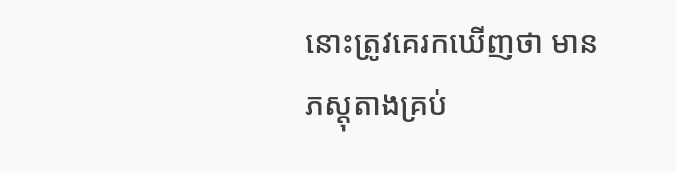នោះត្រូវគេរកឃើញថា មានភស្តុតាងគ្រប់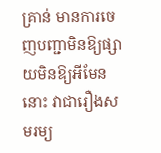គ្រាន់ មានការចេញបញ្ជាមិនឱ្យផ្សាយមិនឱ្យអីមែននោះ វាជារឿងសមរម្យ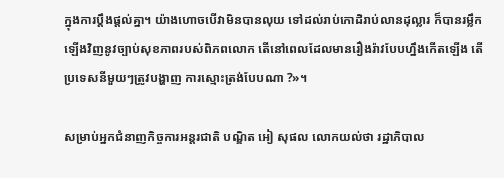ក្នុងការប្ដឹងផ្ដល់គ្នា។ យ៉ាងហោចបើវាមិនបានលុយ ទៅដល់រាប់កោដិរាប់លានដុល្លារ ក៏បានរម្លឹកឡើងវិញនូវច្បាប់សុខភាពរបស់ពិភពលោក តើនៅពេលដែលមានរឿងរ៉ាវបែបហ្នឹងកើតឡើង តើប្រទេសនីមួយៗត្រូវបង្ហាញ ការស្មោះត្រង់បែបណា ?»។

សម្រាប់អ្នកជំនាញកិច្ចការអន្តរជាតិ បណ្ឌិត អៀ សុផល លោកយល់ថា រដ្ឋាភិបាល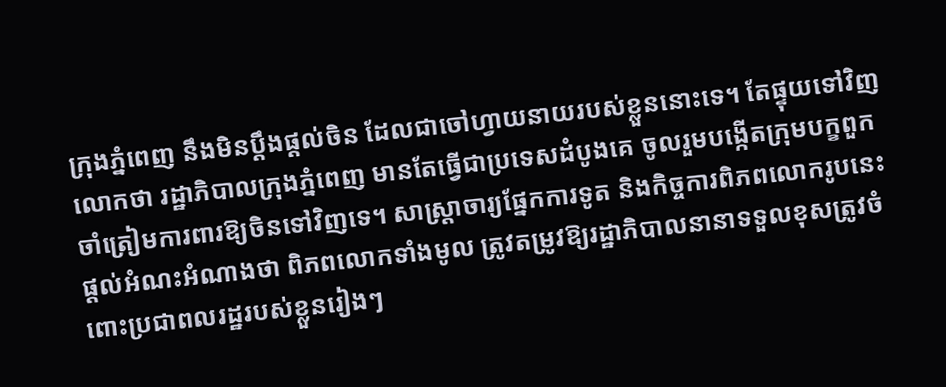ក្រុងភ្នំពេញ នឹងមិនប្ដឹងផ្ដល់ចិន ដែលជាចៅហ្វាយនាយរបស់ខ្លួននោះទេ។ តែផ្ទុយទៅវិញ លោកថា រដ្ឋាភិបាលក្រុងភ្នំពេញ មានតែធ្វើជាប្រទេសដំបូងគេ ចូលរួមបង្កើតក្រុមបក្ខពួកចាំត្រៀមការពារឱ្យចិនទៅវិញទេ។ សាស្ត្រាចារ្យផ្នែកការទូត និងកិច្ចការពិភពលោករូបនេះ ផ្តល់អំណះអំណាងថា ពិភពលោកទាំងមូល ត្រូវតម្រូវឱ្យរដ្ឋាភិបាលនានាទទួលខុសត្រូវចំពោះប្រជាពលរដ្ឋរបស់ខ្លួនរៀងៗ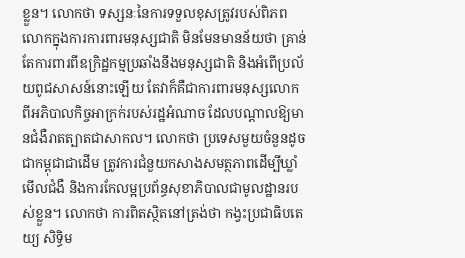ខ្លួន។ លោកថា ទស្សនៈនៃការទទួលខុសត្រូវរបស់ពិភពលោកក្នុងការការពារមនុស្សជាតិ មិនមែនមានន័យថា គ្រាន់តែការពារពីឧក្រិដ្ឋកម្មប្រឆាំងនឹងមនុស្សជាតិ និងអំពើប្រល័យពូជសាសន៍នោះឡើយ តែវាក៏គឺជាការពារមនុស្សលោកពីអភិបាលកិច្ចអាក្រក់របស់រដ្ឋអំណាច ដែលបណ្ដាលឱ្យមានជំងឺរាតត្បាតជាសាកល។ លោកថា ប្រទេសមួយចំនួនដូចជាកម្ពុជាជាដើម ត្រូវការជំនួយកសាងសមត្ថភាពដើម្បីឃ្លាំមើលជំងឺ និងការកែលម្អប្រព័ន្ធសុខាភិបាលជាមូលដ្ឋានរបស់ខ្លួន។ លោកថា ការពិតស្ថិតនៅត្រង់ថា កង្វះប្រជាធិបតេយ្យ សិទ្ធិម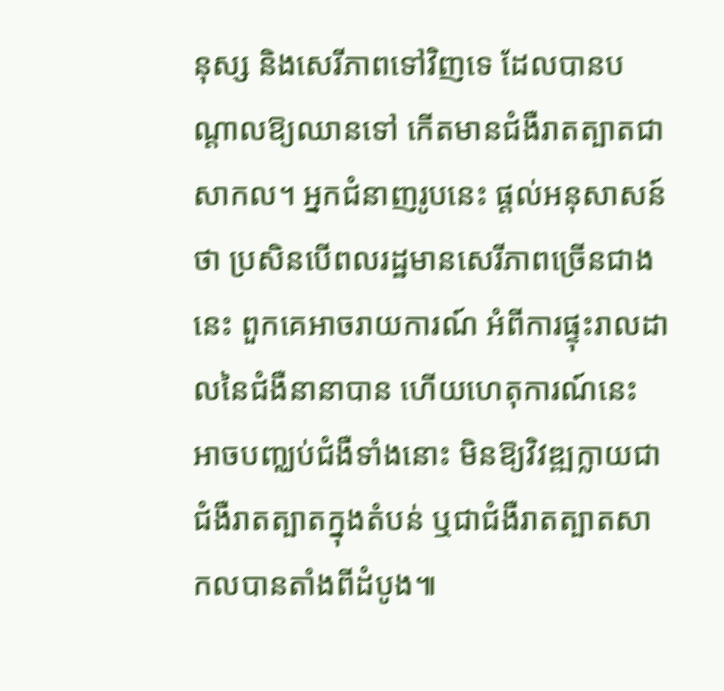នុស្ស និងសេរីភាពទៅវិញទេ ដែលបានបណ្ដាលឱ្យឈានទៅ កើតមានជំងឺរាតត្បាតជាសាកល។ អ្នកជំនាញរូបនេះ ផ្ដល់អនុសាសន៍ថា ប្រសិនបើពលរដ្ឋមានសេរីភាពច្រើនជាងនេះ ពួកគេអាចរាយការណ៍ អំពីការផ្ទុះរាលដាលនៃជំងឺនានាបាន ហើយហេតុការណ៍នេះ អាចបញ្ឈប់ជំងឺទាំងនោះ មិនឱ្យវិវឌ្ឍក្លាយជាជំងឺរាតត្បាតក្នុងតំបន់ ឬជាជំងឺរាតត្បាតសាកលបានតាំងពីដំបូង៕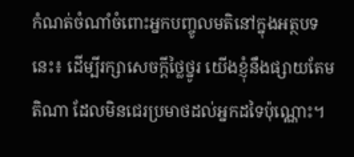កំណត់ចំណាំចំពោះអ្នកបញ្ចូលមតិនៅក្នុងអត្ថបទនេះ៖ ដើម្បីរក្សាសេចក្ដីថ្លៃថ្នូរ យើងខ្ញុំនឹងផ្សាយតែមតិណា ដែលមិនជេរប្រមាថដល់អ្នកដទៃប៉ុណ្ណោះ។